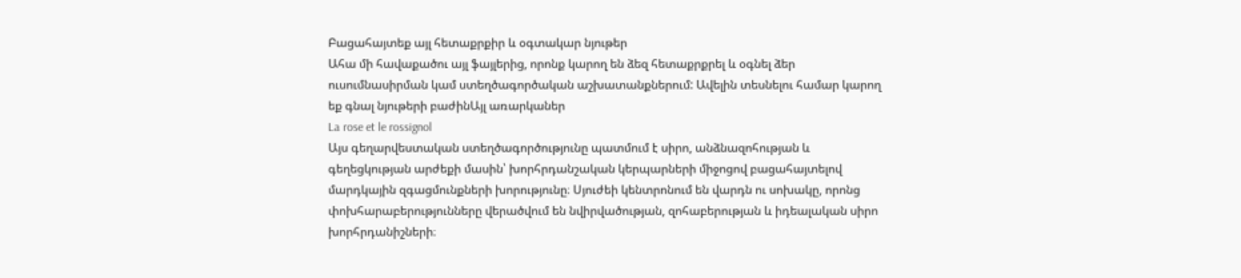Բացահայտեք այլ հետաքրքիր և օգտակար նյութեր
Ահա մի հավաքածու այլ ֆայլերից, որոնք կարող են ձեզ հետաքրքրել և օգնել ձեր ուսումնասիրման կամ ստեղծագործական աշխատանքներում: Ավելին տեսնելու համար կարող եք գնալ նյութերի բաժինԱյլ առարկաներ
La rose et le rossignol
Այս գեղարվեստական ստեղծագործությունը պատմում է սիրո, անձնազոհության և գեղեցկության արժեքի մասին՝ խորհրդանշական կերպարների միջոցով բացահայտելով մարդկային զգացմունքների խորությունը։ Սյուժեի կենտրոնում են վարդն ու սոխակը, որոնց փոխհարաբերությունները վերածվում են նվիրվածության, զոհաբերության և իդեալական սիրո խորհրդանիշների։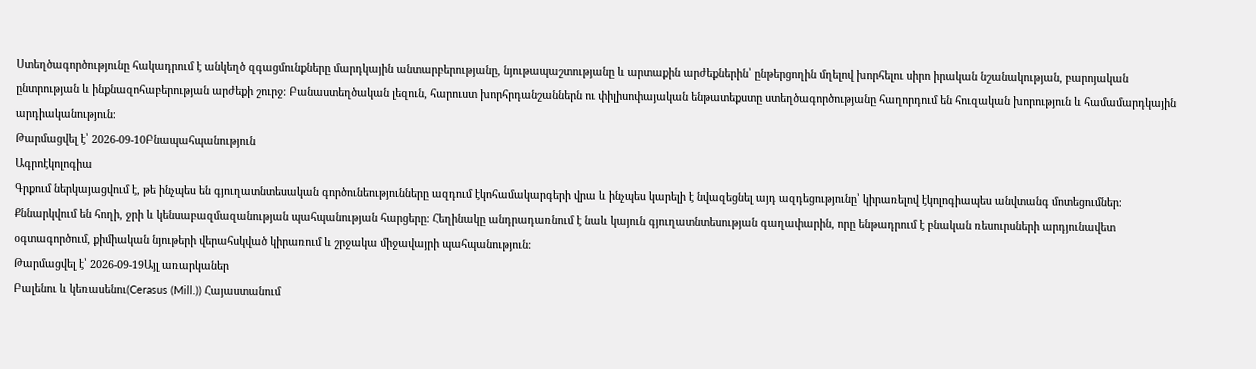Ստեղծագործությունը հակադրում է անկեղծ զգացմունքները մարդկային անտարբերությանը, նյութապաշտությանը և արտաքին արժեքներին՝ ընթերցողին մղելով խորհելու սիրո իրական նշանակության, բարոյական ընտրության և ինքնազոհաբերության արժեքի շուրջ։ Բանաստեղծական լեզուն, հարուստ խորհրդանշաններն ու փիլիսոփայական ենթատեքստը ստեղծագործությանը հաղորդում են հուզական խորություն և համամարդկային արդիականություն։
Թարմացվել է՝ 2026-09-10Բնապահպանություն
Ագրոէկոլոգիա
Գրքում ներկայացվում է, թե ինչպես են գյուղատնտեսական գործունեությունները ազդում էկոհամակարգերի վրա և ինչպես կարելի է նվազեցնել այդ ազդեցությունը՝ կիրառելով էկոլոգիապես անվտանգ մոտեցումներ։ Քննարկվում են հողի, ջրի և կենսաբազմազանության պահպանության հարցերը։ Հեղինակը անդրադառնում է նաև կայուն գյուղատնտեսության գաղափարին, որը ենթադրում է բնական ռեսուրսների արդյունավետ օգտագործում, քիմիական նյութերի վերահսկված կիրառում և շրջակա միջավայրի պահպանություն։
Թարմացվել է՝ 2026-09-19Այլ առարկաներ
Բալենու և կեռասենու(Cerasus (Mill.)) Հայաստանում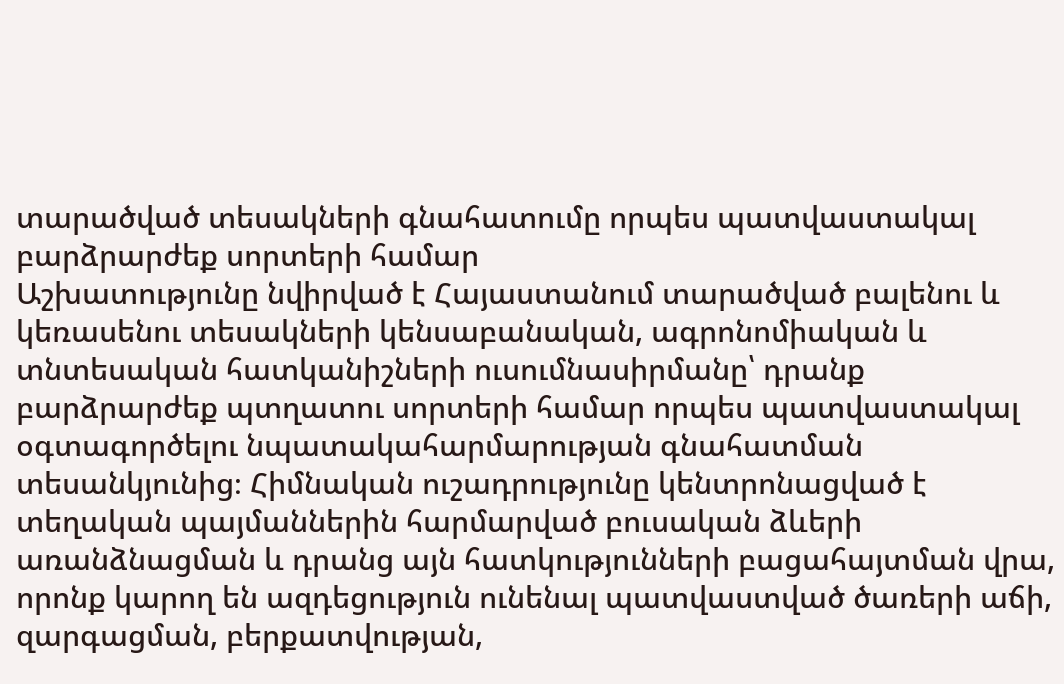տարածված տեսակների գնահատումը որպես պատվաստակալ բարձրարժեք սորտերի համար
Աշխատությունը նվիրված է Հայաստանում տարածված բալենու և կեռասենու տեսակների կենսաբանական, ագրոնոմիական և տնտեսական հատկանիշների ուսումնասիրմանը՝ դրանք բարձրարժեք պտղատու սորտերի համար որպես պատվաստակալ օգտագործելու նպատակահարմարության գնահատման տեսանկյունից։ Հիմնական ուշադրությունը կենտրոնացված է տեղական պայմաններին հարմարված բուսական ձևերի առանձնացման և դրանց այն հատկությունների բացահայտման վրա, որոնք կարող են ազդեցություն ունենալ պատվաստված ծառերի աճի, զարգացման, բերքատվության,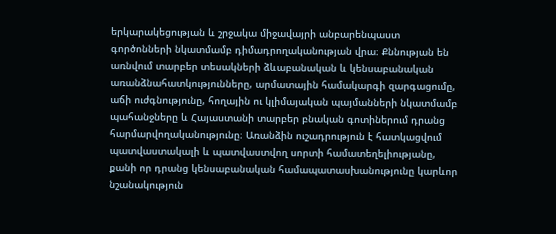երկարակեցության և շրջակա միջավայրի անբարենպաստ գործոնների նկատմամբ դիմադրողականության վրա։ Քննության են առնվում տարբեր տեսակների ձևաբանական և կենսաբանական առանձնահատկությունները, արմատային համակարգի զարգացումը, աճի ուժգնությունը, հողային ու կլիմայական պայմանների նկատմամբ պահանջները և Հայաստանի տարբեր բնական գոտիներում դրանց հարմարվողականությունը։ Առանձին ուշադրություն է հատկացվում պատվաստակալի և պատվաստվող սորտի համատեղելիությանը, քանի որ դրանց կենսաբանական համապատասխանությունը կարևոր նշանակություն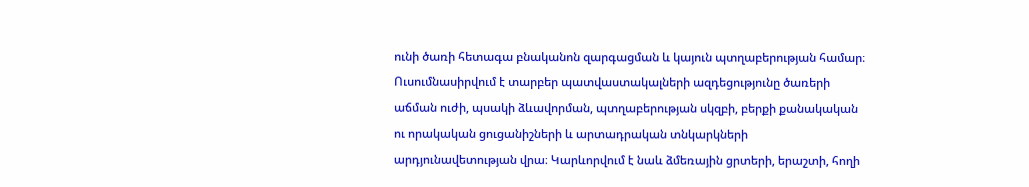ունի ծառի հետագա բնականոն զարգացման և կայուն պտղաբերության համար։ Ուսումնասիրվում է տարբեր պատվաստակալների ազդեցությունը ծառերի աճման ուժի, պսակի ձևավորման, պտղաբերության սկզբի, բերքի քանակական ու որակական ցուցանիշների և արտադրական տնկարկների արդյունավետության վրա։ Կարևորվում է նաև ձմեռային ցրտերի, երաշտի, հողի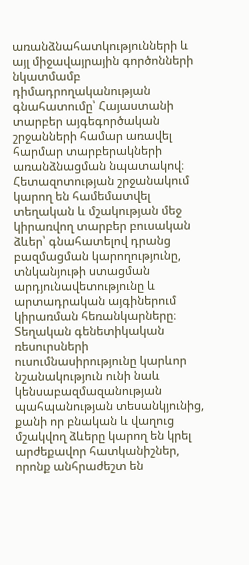առանձնահատկությունների և այլ միջավայրային գործոնների նկատմամբ դիմադրողականության գնահատումը՝ Հայաստանի տարբեր այգեգործական շրջանների համար առավել հարմար տարբերակների առանձնացման նպատակով։ Հետազոտության շրջանակում կարող են համեմատվել տեղական և մշակության մեջ կիրառվող տարբեր բուսական ձևեր՝ գնահատելով դրանց բազմացման կարողությունը, տնկանյութի ստացման արդյունավետությունը և արտադրական այգիներում կիրառման հեռանկարները։ Տեղական գենետիկական ռեսուրսների ուսումնասիրությունը կարևոր նշանակություն ունի նաև կենսաբազմազանության պահպանության տեսանկյունից, քանի որ բնական և վաղուց մշակվող ձևերը կարող են կրել արժեքավոր հատկանիշներ, որոնք անհրաժեշտ են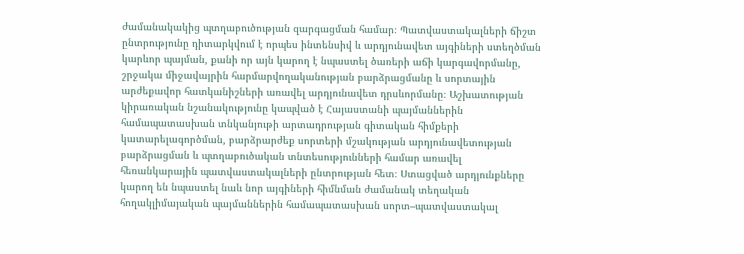ժամանակակից պտղաբուծության զարգացման համար։ Պատվաստակալների ճիշտ ընտրությունը դիտարկվում է որպես ինտենսիվ և արդյունավետ այգիների ստեղծման կարևոր պայման, քանի որ այն կարող է նպաստել ծառերի աճի կարգավորմանը, շրջակա միջավայրին հարմարվողականության բարձրացմանը և սորտային արժեքավոր հատկանիշների առավել արդյունավետ դրսևորմանը։ Աշխատության կիրառական նշանակությունը կապված է Հայաստանի պայմաններին համապատասխան տնկանյութի արտադրության գիտական հիմքերի կատարելագործման, բարձրարժեք սորտերի մշակության արդյունավետության բարձրացման և պտղաբուծական տնտեսությունների համար առավել հեռանկարային պատվաստակալների ընտրության հետ։ Ստացված արդյունքները կարող են նպաստել նաև նոր այգիների հիմնման ժամանակ տեղական հողակլիմայական պայմաններին համապատասխան սորտ–պատվաստակալ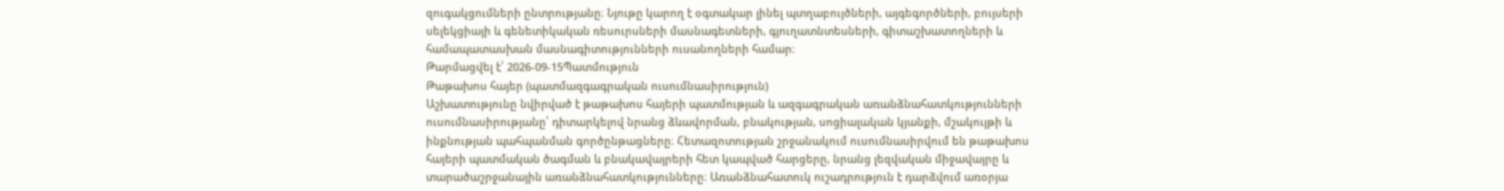զուգակցումների ընտրությանը։ Նյութը կարող է օգտակար լինել պտղաբույծների, այգեգործների, բույսերի սելեկցիայի և գենետիկական ռեսուրսների մասնագետների, գյուղատնտեսների, գիտաշխատողների և համապատասխան մասնագիտությունների ուսանողների համար։
Թարմացվել է՝ 2026-09-15Պատմություն
Թաթախոս հայեր (պատմազգագրական ուսումնասիրություն)
Աշխատությունը նվիրված է թաթախոս հայերի պատմության և ազգագրական առանձնահատկությունների ուսումնասիրությանը՝ դիտարկելով նրանց ձևավորման, բնակության, սոցիալական կյանքի, մշակույթի և ինքնության պահպանման գործընթացները։ Հետազոտության շրջանակում ուսումնասիրվում են թաթախոս հայերի պատմական ծագման և բնակավայրերի հետ կապված հարցերը, նրանց լեզվական միջավայրը և տարածաշրջանային առանձնահատկությունները։ Առանձնահատուկ ուշադրություն է դարձվում առօրյա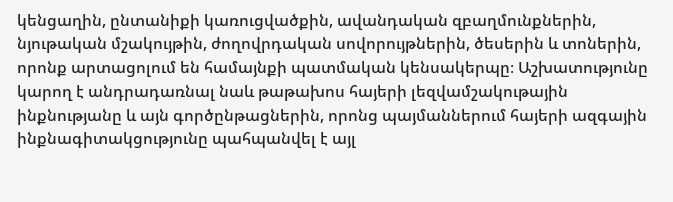կենցաղին, ընտանիքի կառուցվածքին, ավանդական զբաղմունքներին, նյութական մշակույթին, ժողովրդական սովորույթներին, ծեսերին և տոներին, որոնք արտացոլում են համայնքի պատմական կենսակերպը։ Աշխատությունը կարող է անդրադառնալ նաև թաթախոս հայերի լեզվամշակութային ինքնությանը և այն գործընթացներին, որոնց պայմաններում հայերի ազգային ինքնագիտակցությունը պահպանվել է այլ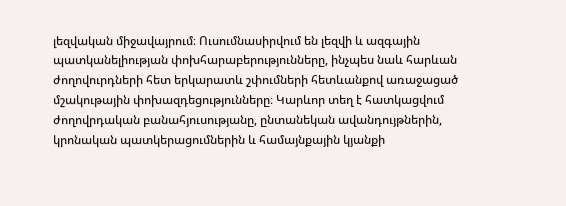լեզվական միջավայրում։ Ուսումնասիրվում են լեզվի և ազգային պատկանելիության փոխհարաբերությունները, ինչպես նաև հարևան ժողովուրդների հետ երկարատև շփումների հետևանքով առաջացած մշակութային փոխազդեցությունները։ Կարևոր տեղ է հատկացվում ժողովրդական բանահյուսությանը, ընտանեկան ավանդույթներին, կրոնական պատկերացումներին և համայնքային կյանքի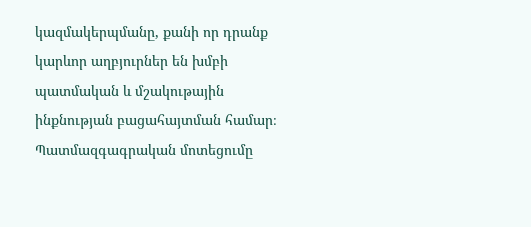կազմակերպմանը, քանի որ դրանք կարևոր աղբյուրներ են խմբի պատմական և մշակութային ինքնության բացահայտման համար։ Պատմազգագրական մոտեցումը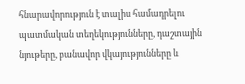հնարավորություն է տալիս համադրելու պատմական տեղեկությունները, դաշտային նյութերը, բանավոր վկայությունները և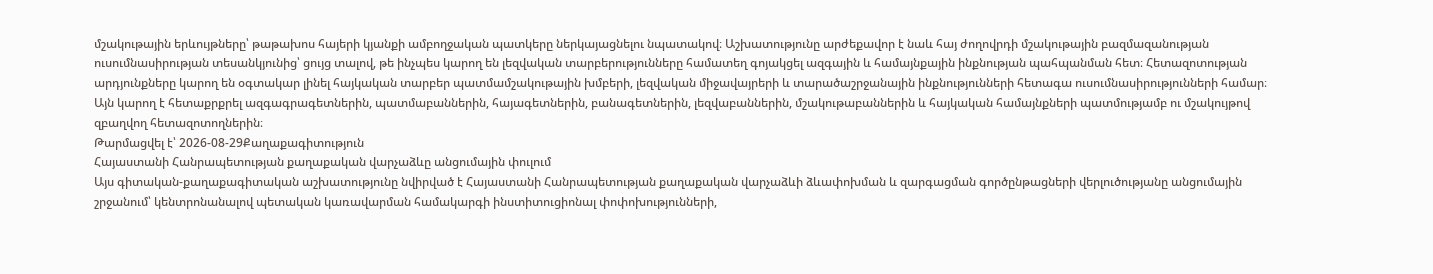մշակութային երևույթները՝ թաթախոս հայերի կյանքի ամբողջական պատկերը ներկայացնելու նպատակով։ Աշխատությունը արժեքավոր է նաև հայ ժողովրդի մշակութային բազմազանության ուսումնասիրության տեսանկյունից՝ ցույց տալով, թե ինչպես կարող են լեզվական տարբերությունները համատեղ գոյակցել ազգային և համայնքային ինքնության պահպանման հետ։ Հետազոտության արդյունքները կարող են օգտակար լինել հայկական տարբեր պատմամշակութային խմբերի, լեզվական միջավայրերի և տարածաշրջանային ինքնությունների հետագա ուսումնասիրությունների համար։ Այն կարող է հետաքրքրել ազգագրագետներին, պատմաբաններին, հայագետներին, բանագետներին, լեզվաբաններին, մշակութաբաններին և հայկական համայնքների պատմությամբ ու մշակույթով զբաղվող հետազոտողներին։
Թարմացվել է՝ 2026-08-29Քաղաքագիտություն
Հայաստանի Հանրապետության քաղաքական վարչաձևը անցումային փուլում
Այս գիտական-քաղաքագիտական աշխատությունը նվիրված է Հայաստանի Հանրապետության քաղաքական վարչաձևի ձևափոխման և զարգացման գործընթացների վերլուծությանը անցումային շրջանում՝ կենտրոնանալով պետական կառավարման համակարգի ինստիտուցիոնալ փոփոխությունների,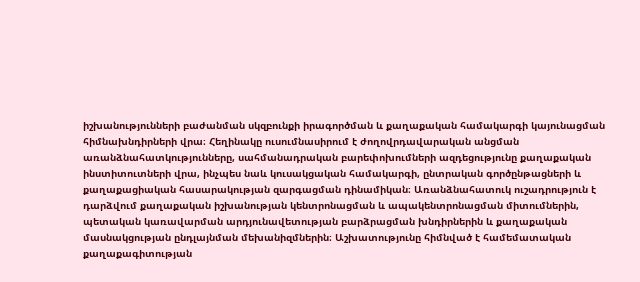իշխանությունների բաժանման սկզբունքի իրագործման և քաղաքական համակարգի կայունացման հիմնախնդիրների վրա։ Հեղինակը ուսումնասիրում է ժողովրդավարական անցման առանձնահատկությունները, սահմանադրական բարեփոխումների ազդեցությունը քաղաքական ինստիտուտների վրա, ինչպես նաև կուսակցական համակարգի, ընտրական գործընթացների և քաղաքացիական հասարակության զարգացման դինամիկան։ Առանձնահատուկ ուշադրություն է դարձվում քաղաքական իշխանության կենտրոնացման և ապակենտրոնացման միտումներին, պետական կառավարման արդյունավետության բարձրացման խնդիրներին և քաղաքական մասնակցության ընդլայնման մեխանիզմներին։ Աշխատությունը հիմնված է համեմատական քաղաքագիտության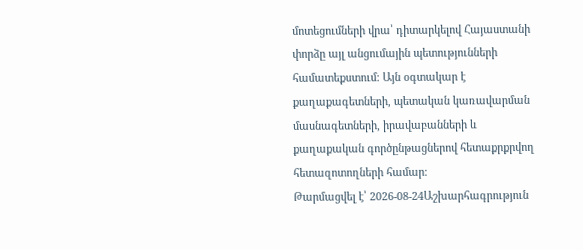մոտեցումների վրա՝ դիտարկելով Հայաստանի փորձը այլ անցումային պետությունների համատեքստում։ Այն օգտակար է քաղաքագետների, պետական կառավարման մասնագետների, իրավաբանների և քաղաքական գործընթացներով հետաքրքրվող հետազոտողների համար։
Թարմացվել է՝ 2026-08-24Աշխարհագրություն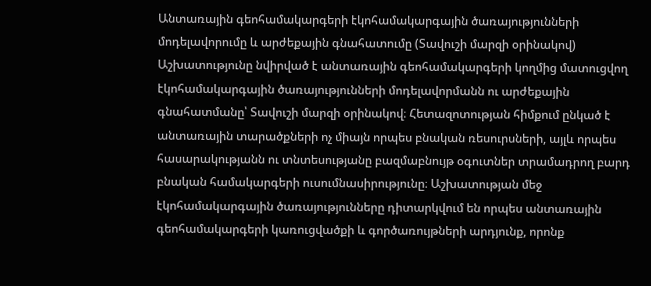Անտառային գեոհամակարգերի էկոհամակարգային ծառայությունների մոդելավորումը և արժեքային գնահատումը (Տավուշի մարզի օրինակով)
Աշխատությունը նվիրված է անտառային գեոհամակարգերի կողմից մատուցվող էկոհամակարգային ծառայությունների մոդելավորմանն ու արժեքային գնահատմանը՝ Տավուշի մարզի օրինակով։ Հետազոտության հիմքում ընկած է անտառային տարածքների ոչ միայն որպես բնական ռեսուրսների, այլև որպես հասարակությանն ու տնտեսությանը բազմաբնույթ օգուտներ տրամադրող բարդ բնական համակարգերի ուսումնասիրությունը։ Աշխատության մեջ էկոհամակարգային ծառայությունները դիտարկվում են որպես անտառային գեոհամակարգերի կառուցվածքի և գործառույթների արդյունք, որոնք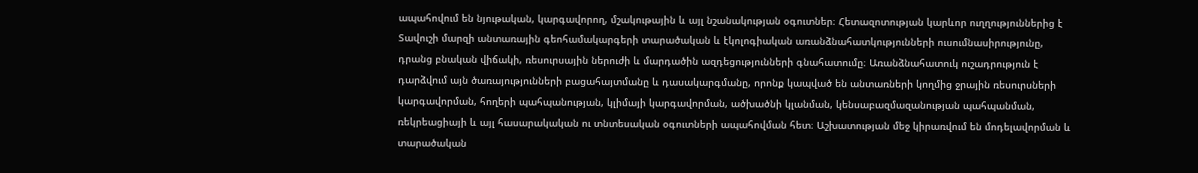ապահովում են նյութական, կարգավորող, մշակութային և այլ նշանակության օգուտներ։ Հետազոտության կարևոր ուղղություններից է Տավուշի մարզի անտառային գեոհամակարգերի տարածական և էկոլոգիական առանձնահատկությունների ուսումնասիրությունը, դրանց բնական վիճակի, ռեսուրսային ներուժի և մարդածին ազդեցությունների գնահատումը։ Առանձնահատուկ ուշադրություն է դարձվում այն ծառայությունների բացահայտմանը և դասակարգմանը, որոնք կապված են անտառների կողմից ջրային ռեսուրսների կարգավորման, հողերի պահպանության, կլիմայի կարգավորման, ածխածնի կլանման, կենսաբազմազանության պահպանման, ռեկրեացիայի և այլ հասարակական ու տնտեսական օգուտների ապահովման հետ։ Աշխատության մեջ կիրառվում են մոդելավորման և տարածական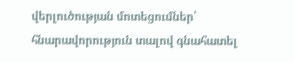վերլուծության մոտեցումներ՝ հնարավորություն տալով գնահատել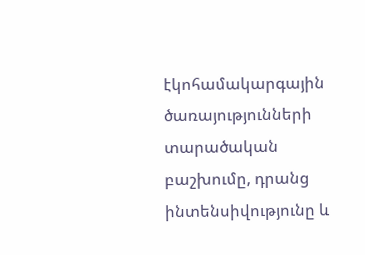էկոհամակարգային ծառայությունների տարածական բաշխումը, դրանց ինտենսիվությունը և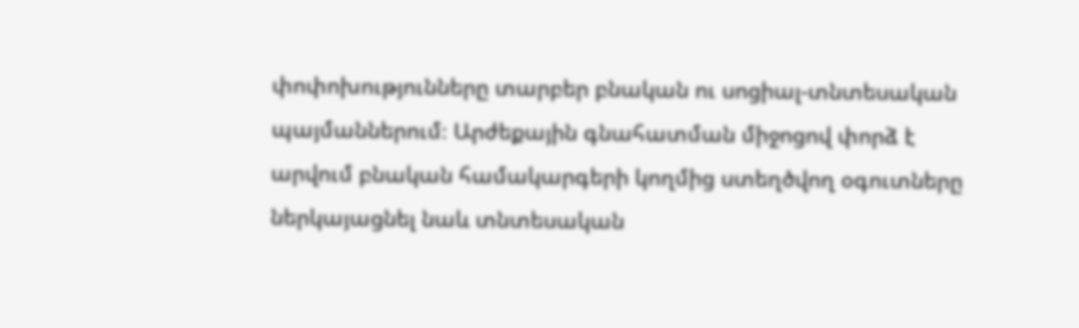փոփոխությունները տարբեր բնական ու սոցիալ-տնտեսական պայմաններում։ Արժեքային գնահատման միջոցով փորձ է արվում բնական համակարգերի կողմից ստեղծվող օգուտները ներկայացնել նաև տնտեսական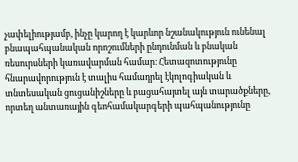չափելիությամբ, ինչը կարող է կարևոր նշանակություն ունենալ բնապահպանական որոշումների ընդունման և բնական ռեսուրսների կառավարման համար։ Հետազոտությունը հնարավորություն է տալիս համադրել էկոլոգիական և տնտեսական ցուցանիշները և բացահայտել այն տարածքները, որտեղ անտառային գեոհամակարգերի պահպանությունը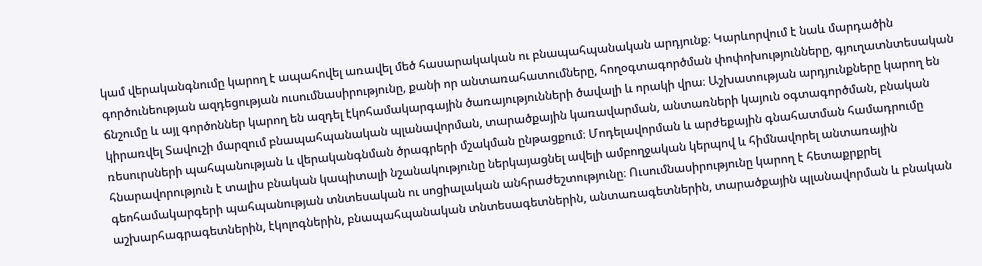կամ վերականգնումը կարող է ապահովել առավել մեծ հասարակական ու բնապահպանական արդյունք։ Կարևորվում է նաև մարդածին գործունեության ազդեցության ուսումնասիրությունը, քանի որ անտառահատումները, հողօգտագործման փոփոխությունները, գյուղատնտեսական ճնշումը և այլ գործոններ կարող են ազդել էկոհամակարգային ծառայությունների ծավալի և որակի վրա։ Աշխատության արդյունքները կարող են կիրառվել Տավուշի մարզում բնապահպանական պլանավորման, տարածքային կառավարման, անտառների կայուն օգտագործման, բնական ռեսուրսների պահպանության և վերականգնման ծրագրերի մշակման ընթացքում։ Մոդելավորման և արժեքային գնահատման համադրումը հնարավորություն է տալիս բնական կապիտալի նշանակությունը ներկայացնել ավելի ամբողջական կերպով և հիմնավորել անտառային գեոհամակարգերի պահպանության տնտեսական ու սոցիալական անհրաժեշտությունը։ Ուսումնասիրությունը կարող է հետաքրքրել աշխարհագրագետներին, էկոլոգներին, բնապահպանական տնտեսագետներին, անտառագետներին, տարածքային պլանավորման և բնական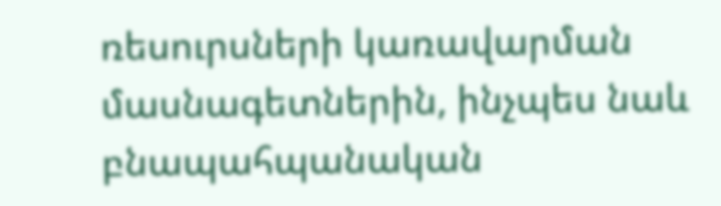ռեսուրսների կառավարման մասնագետներին, ինչպես նաև բնապահպանական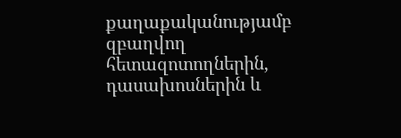քաղաքականությամբ զբաղվող հետազոտողներին, դասախոսներին և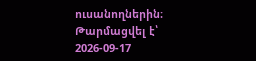ուսանողներին։
Թարմացվել է՝ 2026-09-17